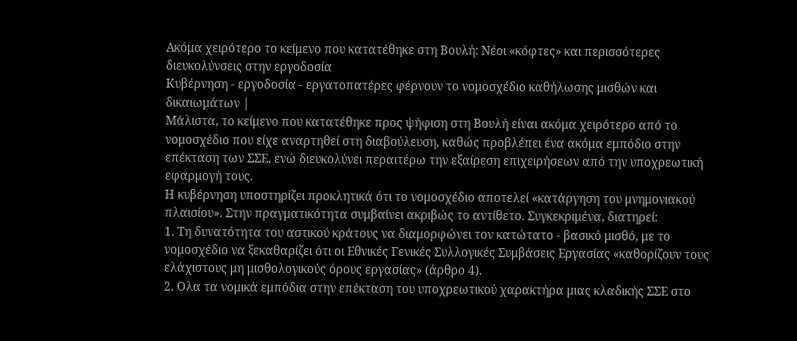Ακόμα χειρότερο το κείμενο που κατατέθηκε στη Βουλή: Νέοι «κόφτες» και περισσότερες διευκολύνσεις στην εργοδοσία
Κυβέρνηση - εργοδοσία - εργατοπατέρες φέρνουν το νομοσχέδιο καθήλωσης μισθών και δικαιωμάτων |
Μάλιστα, το κείμενο που κατατέθηκε προς ψήφιση στη Βουλή είναι ακόμα χειρότερο από το νομοσχέδιο που είχε αναρτηθεί στη διαβούλευση, καθώς προβλέπει ένα ακόμα εμπόδιο στην επέκταση των ΣΣΕ, ενώ διευκολύνει περαιτέρω την εξαίρεση επιχειρήσεων από την υποχρεωτική εφαρμογή τους.
Η κυβέρνηση υποστηρίζει προκλητικά ότι το νομοσχέδιο αποτελεί «κατάργηση του μνημονιακού πλαισίου». Στην πραγματικότητα συμβαίνει ακριβώς το αντίθετο. Συγκεκριμένα, διατηρεί:
1. Τη δυνατότητα του αστικού κράτους να διαμορφώνει τον κατώτατο - βασικό μισθό, με το νομοσχέδιο να ξεκαθαρίζει ότι οι Εθνικές Γενικές Συλλογικές Συμβάσεις Εργασίας «καθορίζουν τους ελάχιστους μη μισθολογικούς όρους εργασίας» (άρθρο 4).
2. Ολα τα νομικά εμπόδια στην επέκταση του υποχρεωτικού χαρακτήρα μιας κλαδικής ΣΣΕ στο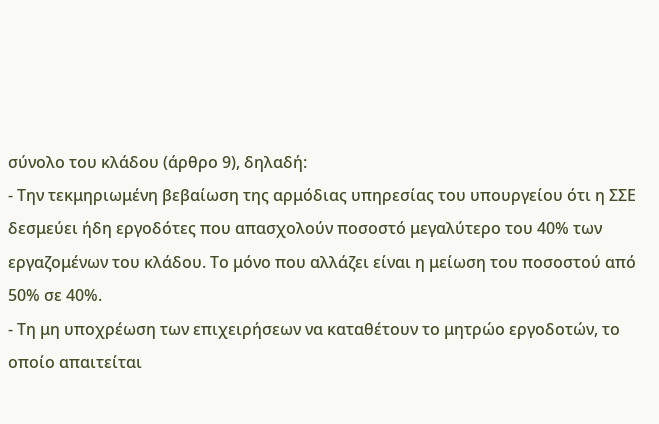σύνολο του κλάδου (άρθρο 9), δηλαδή:
- Την τεκμηριωμένη βεβαίωση της αρμόδιας υπηρεσίας του υπουργείου ότι η ΣΣΕ δεσμεύει ήδη εργοδότες που απασχολούν ποσοστό μεγαλύτερο του 40% των εργαζομένων του κλάδου. Το μόνο που αλλάζει είναι η μείωση του ποσοστού από 50% σε 40%.
- Τη μη υποχρέωση των επιχειρήσεων να καταθέτουν το μητρώο εργοδοτών, το οποίο απαιτείται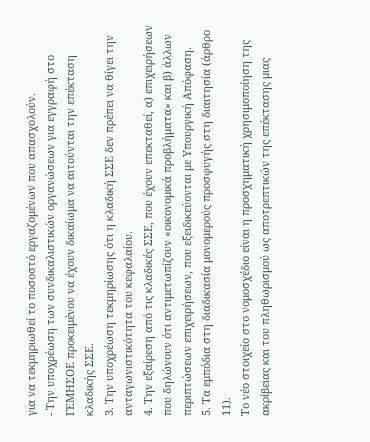για να τεκμηριωθεί το ποσοστό εργαζομένων που απασχολούν.
- Την υποχρέωση των συνδικαλιστικών οργανώσεων για εγγραφή στο ΓΕΜΗΣΟΕ προκειμένου να έχουν δικαίωμα να αιτούνται την επέκταση κλαδικής ΣΣΕ.
3. Την υποχρέωση τεκμηρίωσης ότι η κλαδική ΣΣΕ δεν πρέπει να θίγει την ανταγωνιστικότητα του κεφαλαίου.
4. Την εξαίρεση από τις κλαδικές ΣΣΕ, που έχουν επεκταθεί, α) επιχειρήσεων που δηλώνουν ότι αντιμετωπίζουν «οικονομικά προβλήματα» και β) άλλων περιπτώσεων επιχειρήσεων, που εξειδικεύονται με Υπουργική Απόφαση.
5. Τα εμπόδια στη διαδικασία μονομερούς προσφυγής στη διαιτησία (άρθρο 11).
Το νέο στοιχείο στο νομοσχέδιο είναι η προσχηματική χρησιμοποίηση της ακρίβειας και του πληθωρισμού ως αποτρεπτικών της επέκτασης μιας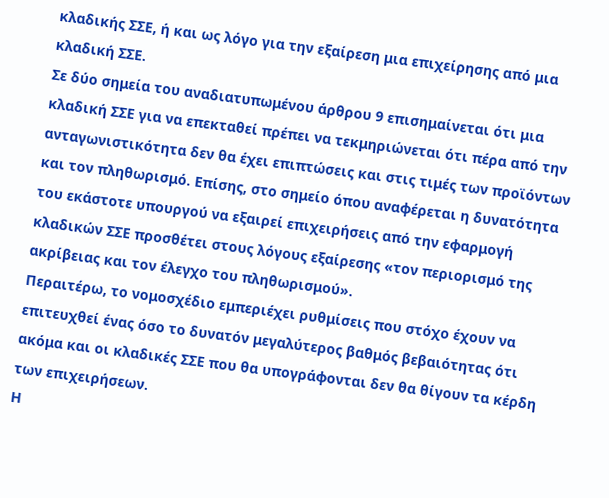κλαδικής ΣΣΕ, ή και ως λόγο για την εξαίρεση μια επιχείρησης από μια κλαδική ΣΣΕ.
Σε δύο σημεία του αναδιατυπωμένου άρθρου 9 επισημαίνεται ότι μια κλαδική ΣΣΕ για να επεκταθεί πρέπει να τεκμηριώνεται ότι πέρα από την ανταγωνιστικότητα δεν θα έχει επιπτώσεις και στις τιμές των προϊόντων και τον πληθωρισμό. Επίσης, στο σημείο όπου αναφέρεται η δυνατότητα του εκάστοτε υπουργού να εξαιρεί επιχειρήσεις από την εφαρμογή κλαδικών ΣΣΕ προσθέτει στους λόγους εξαίρεσης «τον περιορισμό της ακρίβειας και τον έλεγχο του πληθωρισμού».
Περαιτέρω, το νομοσχέδιο εμπεριέχει ρυθμίσεις που στόχο έχουν να επιτευχθεί ένας όσο το δυνατόν μεγαλύτερος βαθμός βεβαιότητας ότι ακόμα και οι κλαδικές ΣΣΕ που θα υπογράφονται δεν θα θίγουν τα κέρδη των επιχειρήσεων.
Η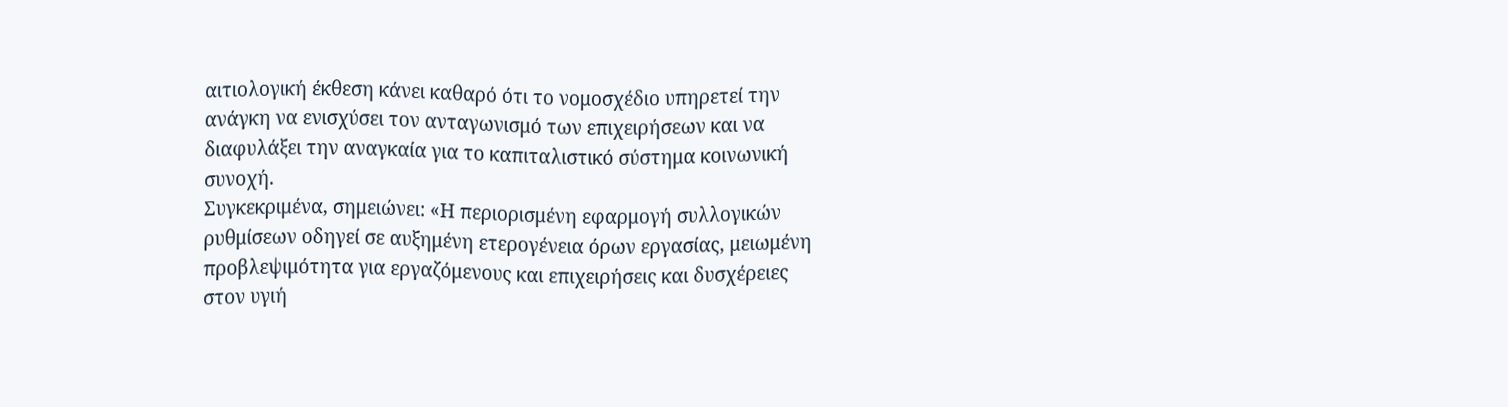αιτιολογική έκθεση κάνει καθαρό ότι το νομοσχέδιο υπηρετεί την ανάγκη να ενισχύσει τον ανταγωνισμό των επιχειρήσεων και να διαφυλάξει την αναγκαία για το καπιταλιστικό σύστημα κοινωνική συνοχή.
Συγκεκριμένα, σημειώνει: «Η περιορισμένη εφαρμογή συλλογικών ρυθμίσεων οδηγεί σε αυξημένη ετερογένεια όρων εργασίας, μειωμένη προβλεψιμότητα για εργαζόμενους και επιχειρήσεις και δυσχέρειες στον υγιή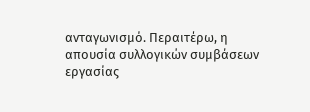ανταγωνισμό. Περαιτέρω, η απουσία συλλογικών συμβάσεων εργασίας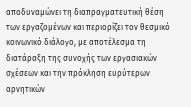αποδυναμώνει τη διαπραγματευτική θέση των εργαζομένων και περιορίζει τον θεσμικό κοινωνικό διάλογο, με αποτέλεσμα τη διατάραξη της συνοχής των εργασιακών σχέσεων και την πρόκληση ευρύτερων αρνητικών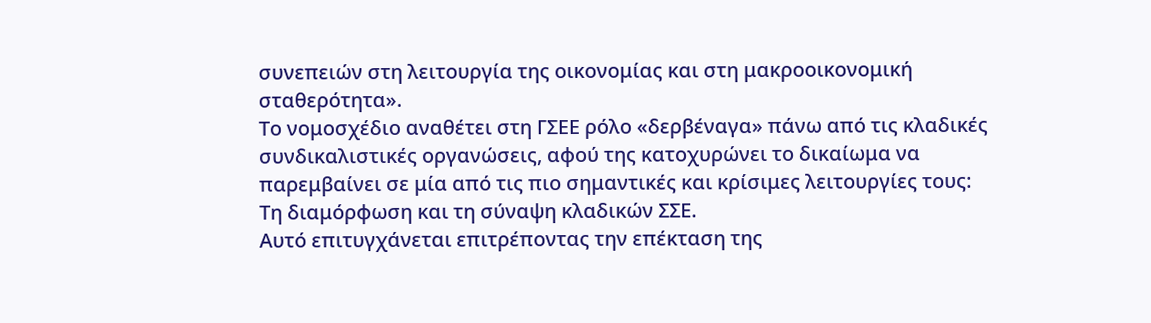συνεπειών στη λειτουργία της οικονομίας και στη μακροοικονομική σταθερότητα».
Το νομοσχέδιο αναθέτει στη ΓΣΕΕ ρόλο «δερβέναγα» πάνω από τις κλαδικές συνδικαλιστικές οργανώσεις, αφού της κατοχυρώνει το δικαίωμα να παρεμβαίνει σε μία από τις πιο σημαντικές και κρίσιμες λειτουργίες τους: Τη διαμόρφωση και τη σύναψη κλαδικών ΣΣΕ.
Αυτό επιτυγχάνεται επιτρέποντας την επέκταση της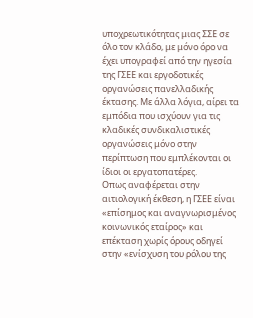υποχρεωτικότητας μιας ΣΣΕ σε όλο τον κλάδο, με μόνο όρο να έχει υπογραφεί από την ηγεσία της ΓΣΕΕ και εργοδοτικές οργανώσεις πανελλαδικής έκτασης. Με άλλα λόγια, αίρει τα εμπόδια που ισχύουν για τις κλαδικές συνδικαλιστικές οργανώσεις μόνο στην περίπτωση που εμπλέκονται οι ίδιοι οι εργατοπατέρες.
Οπως αναφέρεται στην αιτιολογική έκθεση, η ΓΣΕΕ είναι «επίσημος και αναγνωρισμένος κοινωνικός εταίρος» και επέκταση χωρίς όρους οδηγεί στην «ενίσχυση του ρόλου της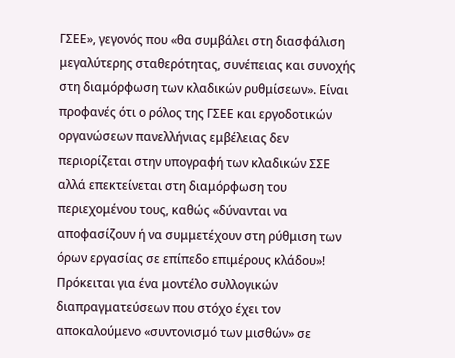ΓΣΕΕ», γεγονός που «θα συμβάλει στη διασφάλιση μεγαλύτερης σταθερότητας, συνέπειας και συνοχής στη διαμόρφωση των κλαδικών ρυθμίσεων». Είναι προφανές ότι ο ρόλος της ΓΣΕΕ και εργοδοτικών οργανώσεων πανελλήνιας εμβέλειας δεν περιορίζεται στην υπογραφή των κλαδικών ΣΣΕ αλλά επεκτείνεται στη διαμόρφωση του περιεχομένου τους, καθώς «δύνανται να αποφασίζουν ή να συμμετέχουν στη ρύθμιση των όρων εργασίας σε επίπεδο επιμέρους κλάδου»!
Πρόκειται για ένα μοντέλο συλλογικών διαπραγματεύσεων που στόχο έχει τον αποκαλούμενο «συντονισμό των μισθών» σε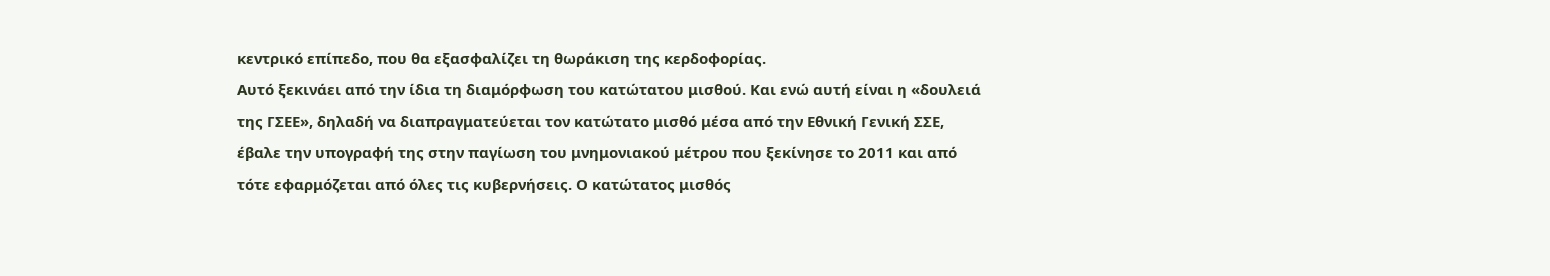κεντρικό επίπεδο, που θα εξασφαλίζει τη θωράκιση της κερδοφορίας.
Αυτό ξεκινάει από την ίδια τη διαμόρφωση του κατώτατου μισθού. Και ενώ αυτή είναι η «δουλειά της ΓΣΕΕ», δηλαδή να διαπραγματεύεται τον κατώτατο μισθό μέσα από την Εθνική Γενική ΣΣΕ, έβαλε την υπογραφή της στην παγίωση του μνημονιακού μέτρου που ξεκίνησε το 2011 και από τότε εφαρμόζεται από όλες τις κυβερνήσεις. Ο κατώτατος μισθός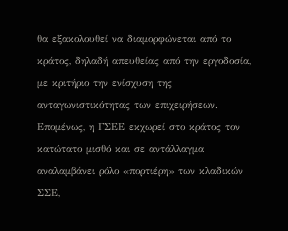θα εξακολουθεί να διαμορφώνεται από το κράτος, δηλαδή απευθείας από την εργοδοσία, με κριτήριο την ενίσχυση της ανταγωνιστικότητας των επιχειρήσεων. Επομένως, η ΓΣΕΕ εκχωρεί στο κράτος τον κατώτατο μισθό και σε αντάλλαγμα αναλαμβάνει ρόλο «πορτιέρη» των κλαδικών ΣΣΕ,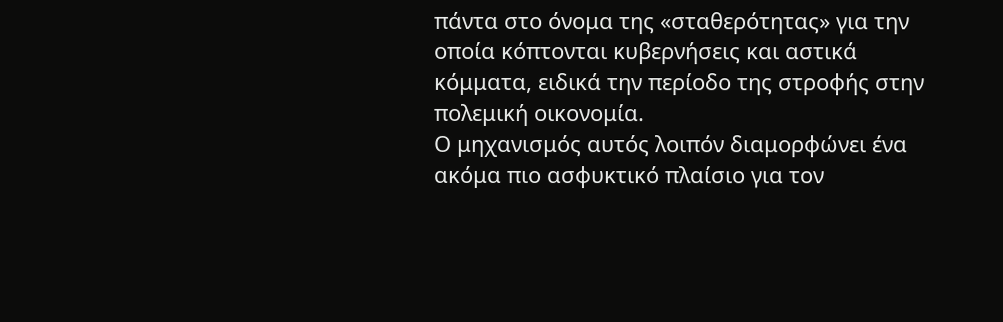πάντα στο όνομα της «σταθερότητας» για την οποία κόπτονται κυβερνήσεις και αστικά κόμματα, ειδικά την περίοδο της στροφής στην πολεμική οικονομία.
Ο μηχανισμός αυτός λοιπόν διαμορφώνει ένα ακόμα πιο ασφυκτικό πλαίσιο για τον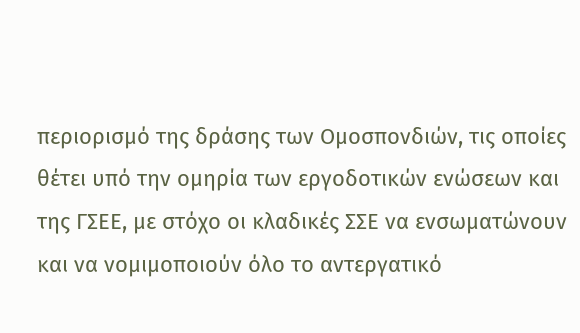περιορισμό της δράσης των Ομοσπονδιών, τις οποίες θέτει υπό την ομηρία των εργοδοτικών ενώσεων και της ΓΣΕΕ, με στόχο οι κλαδικές ΣΣΕ να ενσωματώνουν και να νομιμοποιούν όλο το αντεργατικό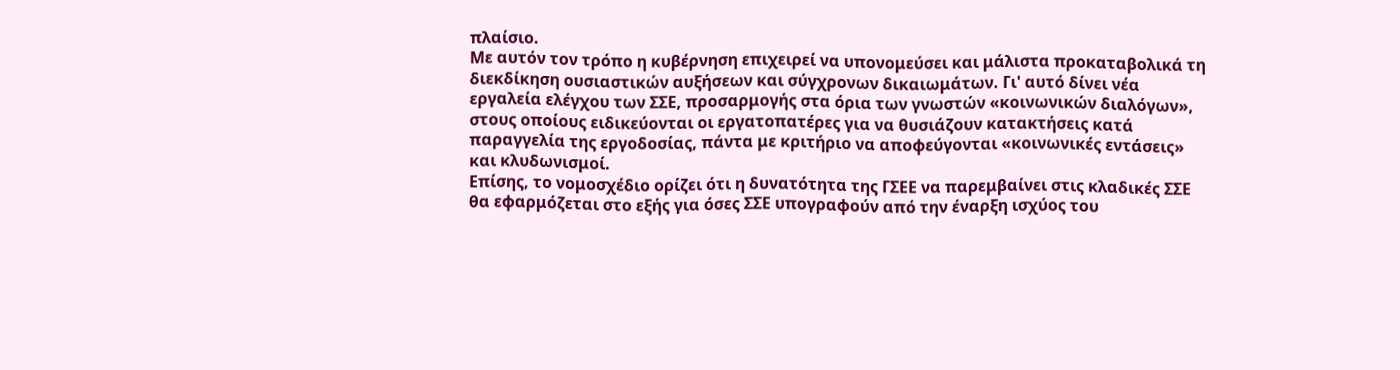πλαίσιο.
Με αυτόν τον τρόπο η κυβέρνηση επιχειρεί να υπονομεύσει και μάλιστα προκαταβολικά τη διεκδίκηση ουσιαστικών αυξήσεων και σύγχρονων δικαιωμάτων. Γι' αυτό δίνει νέα εργαλεία ελέγχου των ΣΣΕ, προσαρμογής στα όρια των γνωστών «κοινωνικών διαλόγων», στους οποίους ειδικεύονται οι εργατοπατέρες για να θυσιάζουν κατακτήσεις κατά παραγγελία της εργοδοσίας, πάντα με κριτήριο να αποφεύγονται «κοινωνικές εντάσεις» και κλυδωνισμοί.
Επίσης, το νομοσχέδιο ορίζει ότι η δυνατότητα της ΓΣΕΕ να παρεμβαίνει στις κλαδικές ΣΣΕ θα εφαρμόζεται στο εξής για όσες ΣΣΕ υπογραφούν από την έναρξη ισχύος του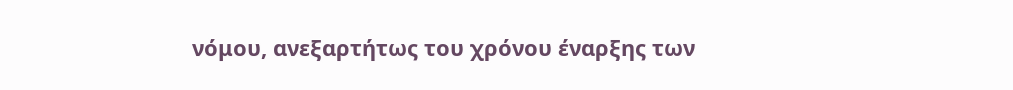νόμου, ανεξαρτήτως του χρόνου έναρξης των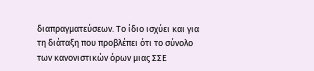διαπραγματεύσεων. Το ίδιο ισχύει και για τη διάταξη που προβλέπει ότι το σύνολο των κανονιστικών όρων μιας ΣΣΕ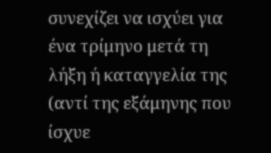συνεχίζει να ισχύει για ένα τρίμηνο μετά τη λήξη ή καταγγελία της (αντί της εξάμηνης που ίσχυε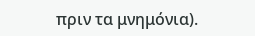πριν τα μνημόνια).